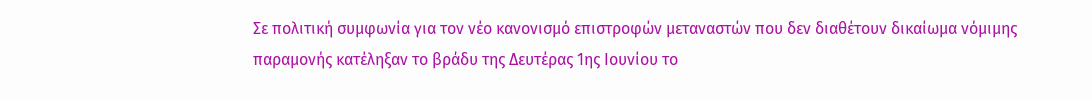Σε πολιτική συμφωνία για τον νέο κανονισμό επιστροφών μεταναστών που δεν διαθέτουν δικαίωμα νόμιμης παραμονής κατέληξαν το βράδυ της Δευτέρας 1ης Ιουνίου το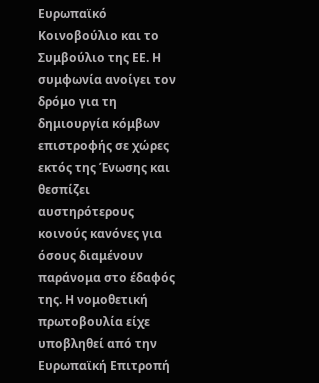Ευρωπαϊκό Κοινοβούλιο και το Συμβούλιο της ΕΕ. Η συμφωνία ανοίγει τον δρόμο για τη δημιουργία κόμβων επιστροφής σε χώρες εκτός της Ένωσης και θεσπίζει αυστηρότερους κοινούς κανόνες για όσους διαμένουν παράνομα στο έδαφός της. Η νομοθετική πρωτοβουλία είχε υποβληθεί από την Ευρωπαϊκή Επιτροπή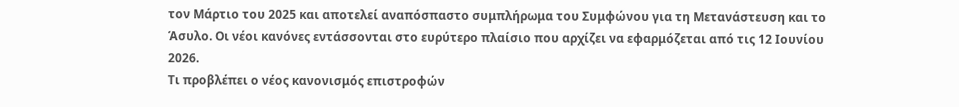τον Μάρτιο του 2025 και αποτελεί αναπόσπαστο συμπλήρωμα του Συμφώνου για τη Μετανάστευση και το Άσυλο. Οι νέοι κανόνες εντάσσονται στο ευρύτερο πλαίσιο που αρχίζει να εφαρμόζεται από τις 12 Ιουνίου 2026.
Τι προβλέπει ο νέος κανονισμός επιστροφών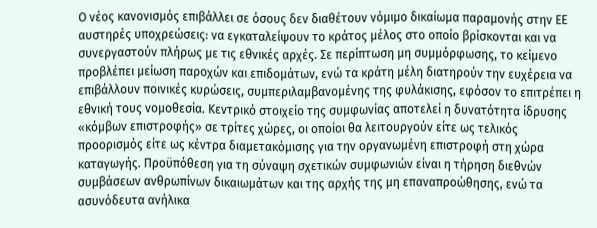Ο νέος κανονισμός επιβάλλει σε όσους δεν διαθέτουν νόμιμο δικαίωμα παραμονής στην ΕΕ αυστηρές υποχρεώσεις: να εγκαταλείψουν το κράτος μέλος στο οποίο βρίσκονται και να συνεργαστούν πλήρως με τις εθνικές αρχές. Σε περίπτωση μη συμμόρφωσης, το κείμενο προβλέπει μείωση παροχών και επιδομάτων, ενώ τα κράτη μέλη διατηρούν την ευχέρεια να επιβάλλουν ποινικές κυρώσεις, συμπεριλαμβανομένης της φυλάκισης, εφόσον το επιτρέπει η εθνική τους νομοθεσία. Κεντρικό στοιχείο της συμφωνίας αποτελεί η δυνατότητα ίδρυσης «κόμβων επιστροφής» σε τρίτες χώρες, οι οποίοι θα λειτουργούν είτε ως τελικός προορισμός είτε ως κέντρα διαμετακόμισης για την οργανωμένη επιστροφή στη χώρα καταγωγής. Προϋπόθεση για τη σύναψη σχετικών συμφωνιών είναι η τήρηση διεθνών συμβάσεων ανθρωπίνων δικαιωμάτων και της αρχής της μη επαναπροώθησης, ενώ τα ασυνόδευτα ανήλικα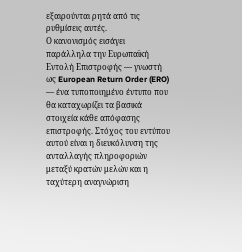εξαιρούνται ρητά από τις ρυθμίσεις αυτές.
Ο κανονισμός εισάγει παράλληλα την Ευρωπαϊκή Εντολή Επιστροφής — γνωστή ως European Return Order (ERO) — ένα τυποποιημένο έντυπο που θα καταχωρίζει τα βασικά στοιχεία κάθε απόφασης επιστροφής. Στόχος του εντύπου αυτού είναι η διευκόλυνση της ανταλλαγής πληροφοριών μεταξύ κρατών μελών και η ταχύτερη αναγνώριση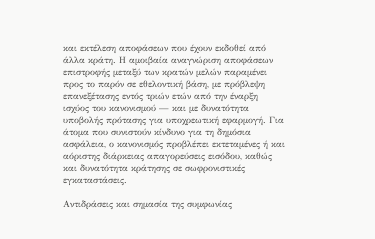και εκτέλεση αποφάσεων που έχουν εκδοθεί από άλλα κράτη. Η αμοιβαία αναγνώριση αποφάσεων επιστροφής μεταξύ των κρατών μελών παραμένει προς το παρόν σε εθελοντική βάση, με πρόβλεψη επανεξέτασης εντός τριών ετών από την έναρξη ισχύος του κανονισμού — και με δυνατότητα υποβολής πρότασης για υποχρεωτική εφαρμογή. Για άτομα που συνιστούν κίνδυνο για τη δημόσια ασφάλεια, ο κανονισμός προβλέπει εκτεταμένες ή και αόριστης διάρκειας απαγορεύσεις εισόδου, καθώς και δυνατότητα κράτησης σε σωφρονιστικές εγκαταστάσεις.

Αντιδράσεις και σημασία της συμφωνίας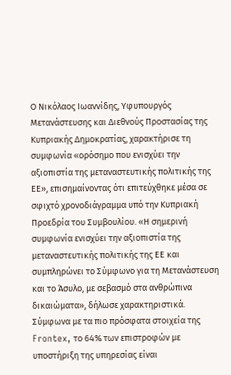Ο Νικόλαος Ιωαννίδης, Υφυπουργός Μετανάστευσης και Διεθνούς Προστασίας της Κυπριακής Δημοκρατίας, χαρακτήρισε τη συμφωνία «ορόσημο που ενισχύει την αξιοπιστία της μεταναστευτικής πολιτικής της ΕΕ», επισημαίνοντας ότι επιτεύχθηκε μέσα σε σφιχτό χρονοδιάγραμμα υπό την Κυπριακή Προεδρία του Συμβουλίου. «Η σημερινή συμφωνία ενισχύει την αξιοπιστία της μεταναστευτικής πολιτικής της ΕΕ και συμπληρώνει το Σύμφωνο για τη Μετανάστευση και το Άσυλο, με σεβασμό στα ανθρώπινα δικαιώματα», δήλωσε χαρακτηριστικά. Σύμφωνα με τα πιο πρόσφατα στοιχεία της Frontex, το 64% των επιστροφών με υποστήριξη της υπηρεσίας είναι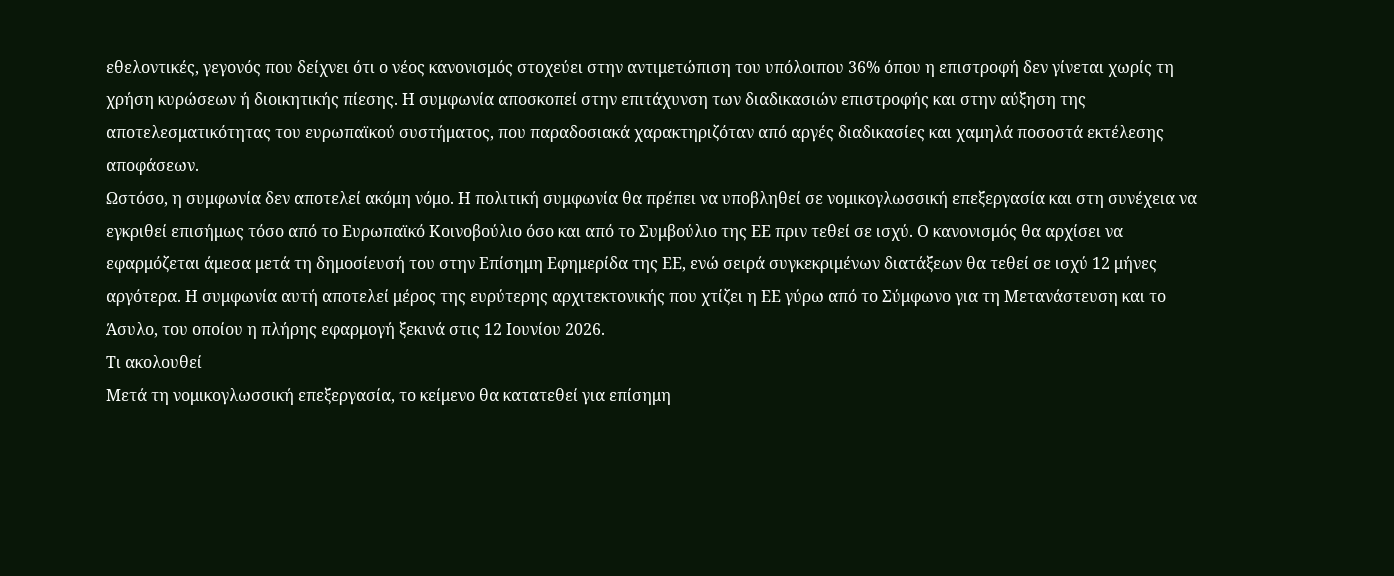εθελοντικές, γεγονός που δείχνει ότι ο νέος κανονισμός στοχεύει στην αντιμετώπιση του υπόλοιπου 36% όπου η επιστροφή δεν γίνεται χωρίς τη χρήση κυρώσεων ή διοικητικής πίεσης. Η συμφωνία αποσκοπεί στην επιτάχυνση των διαδικασιών επιστροφής και στην αύξηση της αποτελεσματικότητας του ευρωπαϊκού συστήματος, που παραδοσιακά χαρακτηριζόταν από αργές διαδικασίες και χαμηλά ποσοστά εκτέλεσης αποφάσεων.
Ωστόσο, η συμφωνία δεν αποτελεί ακόμη νόμο. Η πολιτική συμφωνία θα πρέπει να υποβληθεί σε νομικογλωσσική επεξεργασία και στη συνέχεια να εγκριθεί επισήμως τόσο από το Ευρωπαϊκό Κοινοβούλιο όσο και από το Συμβούλιο της ΕΕ πριν τεθεί σε ισχύ. Ο κανονισμός θα αρχίσει να εφαρμόζεται άμεσα μετά τη δημοσίευσή του στην Επίσημη Εφημερίδα της ΕΕ, ενώ σειρά συγκεκριμένων διατάξεων θα τεθεί σε ισχύ 12 μήνες αργότερα. Η συμφωνία αυτή αποτελεί μέρος της ευρύτερης αρχιτεκτονικής που χτίζει η ΕΕ γύρω από το Σύμφωνο για τη Μετανάστευση και το Άσυλο, του οποίου η πλήρης εφαρμογή ξεκινά στις 12 Ιουνίου 2026.
Τι ακολουθεί
Μετά τη νομικογλωσσική επεξεργασία, το κείμενο θα κατατεθεί για επίσημη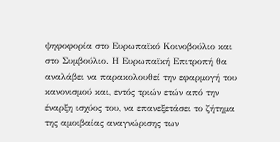ψηφοφορία στο Ευρωπαϊκό Κοινοβούλιο και στο Συμβούλιο. Η Ευρωπαϊκή Επιτροπή θα αναλάβει να παρακολουθεί την εφαρμογή του κανονισμού και, εντός τριών ετών από την έναρξη ισχύος του, να επανεξετάσει το ζήτημα της αμοιβαίας αναγνώρισης των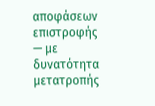αποφάσεων επιστροφής — με δυνατότητα μετατροπής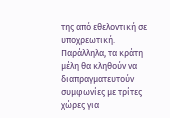της από εθελοντική σε υποχρεωτική. Παράλληλα, τα κράτη μέλη θα κληθούν να διαπραγματευτούν συμφωνίες με τρίτες χώρες για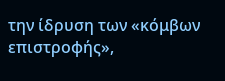την ίδρυση των «κόμβων επιστροφής»,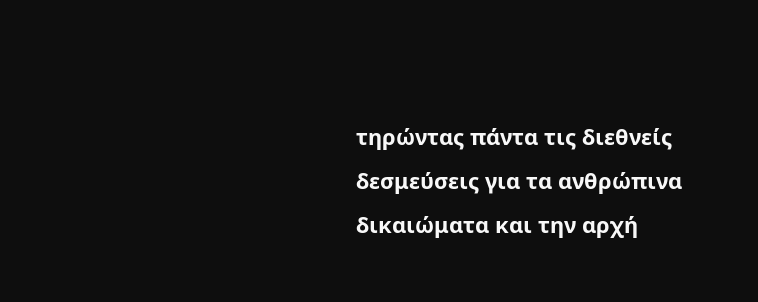τηρώντας πάντα τις διεθνείς δεσμεύσεις για τα ανθρώπινα δικαιώματα και την αρχή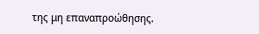της μη επαναπροώθησης.